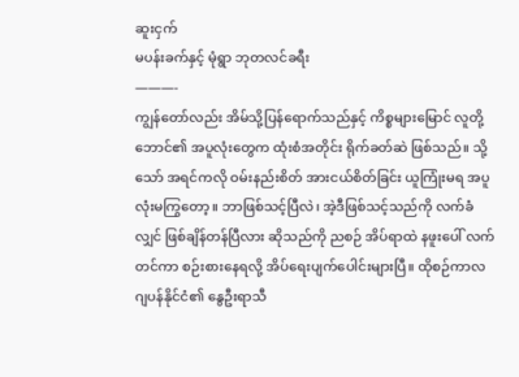ဆူးငှက်
မပန်းခက်နှင့် မုံရွာ ဘုတလင်ခရီး
———-
ကျွန်တော်လည်း အိမ်သို့ပြန်ရောက်သည်နှင့် ကိစ္စများမြောင် လူတို့ဘောင်၏ အပူလုံးတွေက ထုံးစံအတိုင်း ရိုက်ခတ်ဆဲ ဖြစ်သည်။ သို့သော် အရင်ကလို ဝမ်းနည်းစိတ် အားငယ်စိတ်ခြင်း ယူကြုံးမရ အပူလုံးမကြွတော့။ ဘာဖြစ်သင့်ပြီလဲ၊ အဲ့ဒီဖြစ်သင့်သည်ကို လက်ခံလျှင် ဖြစ်ချိန်တန်ပြီလား ဆိုသည်ကို ညစဉ် အိပ်ရာထဲ နဖူးပေါ် လက်တင်ကာ စဉ်းစားနေရလို့ အိပ်ရေးပျက်ပေါင်းများပြီ။ ထိုစဉ်ကာလ ဂျပန်နိုင်ငံ၏ နွေဦးရာသီ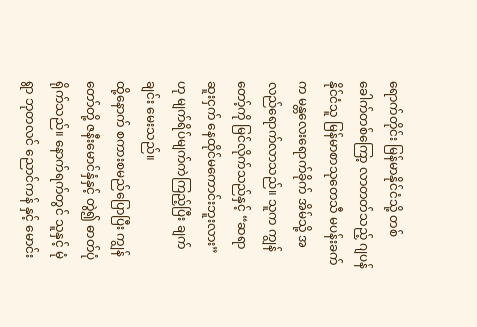ရောက်တိုင်း မြန်မာနိုင်ငံသို့ တစ်ခေါက်တစ်ကြော့ လာတတ်သည့် ဂျပန်နိုင်ငံသူ မြန်မာစာသုတေသီ မပန်းခက်က မန္တလေးရောက်ခိုက် အိမ်သို့ အလည်ရောက်လာသည်။ သူက ကျွန်တော့်ကို မြင်လိုက်သည်နှင့် “ဆရာ ဆူးငှက် နေထိုင်မကောင်းဘူးလား” ဟု မျက်ရိပ်မျက်ကဲကြည့်ပြီး ချက်ချင်း မေးသည်။
ထို့နောက် စကားစမည်ပြောပြီး ကျွန်တော်တို့ ဇနီးမောင်နှံနှင့် တွဲ၍ ဓာတ်ပုံရိုက်သည်။ နောက်ရက်တွင် သူနှင့် မုံရွာ ဘုတလင် ညောင်ကန် နှင့် မောင်း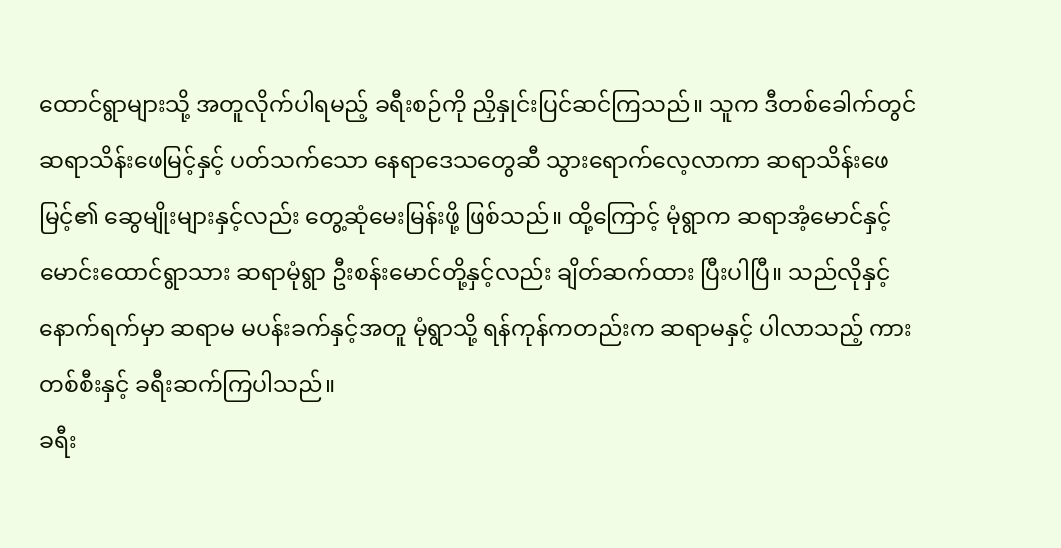ထောင်ရွာများသို့ အတူလိုက်ပါရမည့် ခရီးစဉ်ကို ညှိနှုင်းပြင်ဆင်ကြသည်။ သူက ဒီတစ်ခေါက်တွင် ဆရာသိန်းဖေမြင့်နှင့် ပတ်သက်သော နေရာဒေသတွေဆီ သွားရောက်လေ့လာကာ ဆရာသိန်းဖေမြင့်၏ ဆွေမျိုးများနှင့်လည်း တွေ့ဆုံမေးမြန်းဖို့ ဖြစ်သည်။ ထို့ကြောင့် မုံရွာက ဆရာအံ့မောင်နှင့် မောင်းထောင်ရွာသား ဆရာမုံရွာ ဦးစန်းမောင်တို့နှင့်လည်း ချိတ်ဆက်ထား ပြီးပါပြီ။ သည်လိုနှင့် နောက်ရက်မှာ ဆရာမ မပန်းခက်နှင့်အတူ မုံရွာသို့ ရန်ကုန်ကတည်းက ဆရာမနှင့် ပါလာသည့် ကားတစ်စီးနှင့် ခရီးဆက်ကြပါသည်။
ခရီး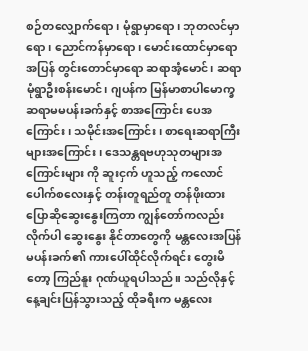စဉ်တလျှောက်ရော၊ မုံရွာမှာရော၊ ဘုတလင်မှာရော၊ ညောင်ကန်မှာရော၊ မောင်းထောင်မှာရော အပြန် တွင်းတောင်မှာရော ဆရာအံ့မောင်၊ ဆရာမုံရွာဦးစန်းမောင်၊ ဂျပန်က မြန်မာစာပါမောက္ခ ဆရာမမပန်းခက်နှင့် စာအကြောင်း ပေအကြောင်း၊ သမိုင်းအကြောင်း၊ စာရေးဆရာကြီးများအကြောင်း၊ ဒေသန္တရဗဟုသုတများအကြောင်းများ ကို ဆူးငှက် ဟူသည့် ကလောင်ပေါက်စလေးနှင့် တန်းတူရည်တူ တန်ဖိုးထား ပြောဆိုဆွေးနွေးကြတာ ကျွန်တော်ကလည်း လိုက်ပါ ဆွေးနွေး နိုင်တာတွေကို မန္တလေးအပြန် မပန်းခက်၏ ကားပေါ်ထိုင်လိုက်ရင်း တွေးမိတော့ ကြည်နူး ဂုဏ်ယူရပါသည်။ သည်လိုနှင့် နေ့ချင်းပြန်သွားသည့် ထိုခရီးက မန္တလေး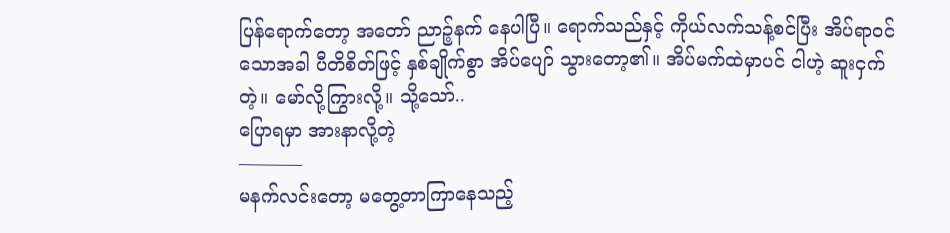ပြန်ရောက်တော့ အတော် ညာဉ့်နက် နေပါပြီ။ ရောက်သည်နှင့် ကိုယ်လက်သန့်စင်ပြီး အိပ်ရာဝင်သောအခါ ပီတိစိတ်ဖြင့် နှစ်ချိုက်စွာ အိပ်ပျော် သွားတော့၏။ အိပ်မက်ထဲမှာပင် ငါဟဲ့ ဆူးငှက် တဲ့။ မော်လို့ကြွားလို့။ သို့သော်..
ပြောရမှာ အားနာလို့တဲ့
———–
မနက်လင်းတော့ မတွေ့တာကြာနေသည့်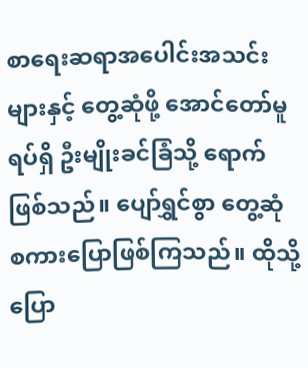စာရေးဆရာအပေါင်းအသင်းများနှင့် တွေ့ဆုံဖို့ အောင်တော်မူရပ်ရှိ ဦးမျိုးခင်ခြံသို့ ရောက်ဖြစ်သည်။ ပျော်ရွှင်စွာ တွေ့ဆုံ စကားပြောဖြစ်ကြသည်။ ထိုသို့ ပြော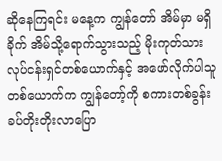ဆိုနေကြရင်း မနေ့က ကျွန်တော် အိမ်မှာ မရှိခိုက် အိမ်သို့ရောက်သွားသည့် မိုးကုတ်သား လုပ်ငန်းရှင်တစ်ယောက်နှင့် အဖော်လိုက်ပါသူ တစ်ယောက်က ကျွန်တော့်ကို စကားတစ်ခွန်း ခပ်တိုးတိုးလာပြော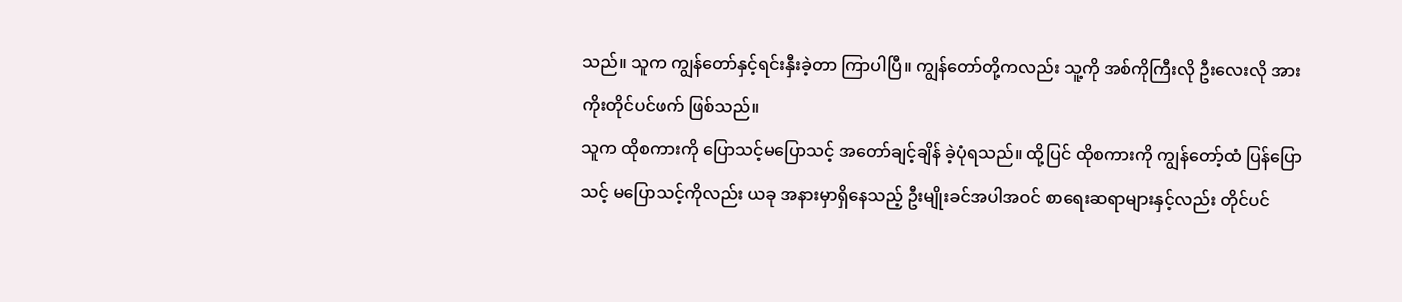သည်။ သူက ကျွန်တော်နှင့်ရင်းနှီးခဲ့တာ ကြာပါပြီ။ ကျွန်တော်တို့ကလည်း သူ့ကို အစ်ကိုကြီးလို ဦးလေးလို အားကိုးတိုင်ပင်ဖက် ဖြစ်သည်။
သူက ထိုစကားကို ပြောသင့်မပြောသင့် အတော်ချင့်ချိန် ခဲ့ပုံရသည်။ ထို့ပြင် ထိုစကားကို ကျွန်တော့်ထံ ပြန်ပြောသင့် မပြောသင့်ကိုလည်း ယခု အနားမှာရှိနေသည့် ဦးမျိုးခင်အပါအဝင် စာရေးဆရာများနှင့်လည်း တိုင်ပင်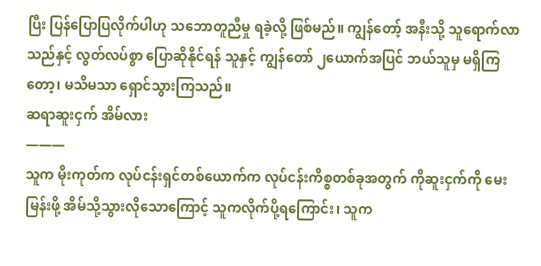ပြီး ပြန်ပြောပြလိုက်ပါဟု သဘောတူညီမှု ရခဲ့လို့ ဖြစ်မည်။ ကျွန်တော့် အနီးသို့ သူရောက်လာသည်နှင့် လွတ်လပ်စွာ ပြောဆိုနိုင်ရန် သူနှင့် ကျွန်တော် ၂ယောက်အပြင် ဘယ်သူမှ မရှိကြတော့၊ မသိမသာ ရှောင်သွားကြသည်။
ဆရာဆူးငှက် အိမ်လား
———
သူက မိုးကုတ်က လုပ်ငန်းရှင်တစ်ယောက်က လုပ်ငန်းကိစ္စတစ်ခုအတွက် ကိုဆူးငှက်ကို မေးမြန်းဖို့ အိမ်သို့သွားလိုသောကြောင့် သူကလိုက်ပို့ရကြောင်း၊ သူက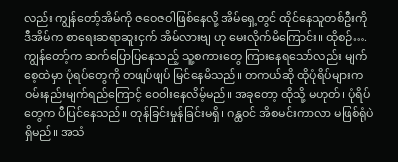လည်း ကျွန်တော့်အိမ်ကို ဇဝေဇဝါဖြစ်နေလို့ အိမ်ရှေ့တွင် ထိုင်နေသူတစ်ဦးကို ဒီအိမ်က စာရေးဆရာဆူးငှက် အိမ်လားဗျ ဟု မေးလိုက်မိကြောင်း။ ထိုစဉ်….
ကျွန်တော့်က ဆက်ပြောပြနေသည့် သူ့စကားတွေ ကြားနေရသော်လည်း မျက်စေ့ထဲမှာ ပုံရပ်တွေကို တဖျပ်ဖျပ် မြင်နေမိသည်။ တကယ်ဆို ထိုပုံရိပ်များက ဝမ်းနည်းမျက်ရည်ကြောင့် ဝေဝါးနေလိမ့်မည်။ အခုတော့ ထိုသို့ မဟုတ်၊ ပုံရိပ်တွေက ပီပြင်နေသည်။ တုန်ခြင်းမှုန်ခြင်းမရှိ၊ ဂန္ထဝင် အိစမင်းကာလာ မဖြစ်ရုံပဲရှိမည်။ အသံ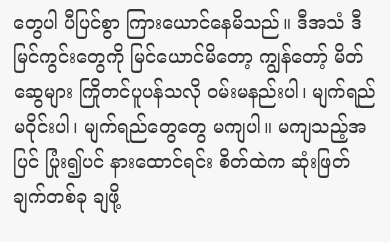တွေပါ ပီပြင်စွာ ကြားယောင်နေမိသည်။ ဒီအသံ ဒီမြင်ကွင်းတွေကို မြင်ယောင်မိတော့ ကျွန်တော့် မိတ်ဆွေများ ကြိုတင်ပူပန်သလို ဝမ်းမနည်းပါ၊ မျက်ရည်မဝိုင်းပါ၊ မျက်ရည်တွေတွေ မကျပါ။ မကျသည့်အပြင် ပြုံး၍ပင် နားထောင်ရင်း စိတ်ထဲက ဆုံးဖြတ်ချက်တစ်ခု ချဖို့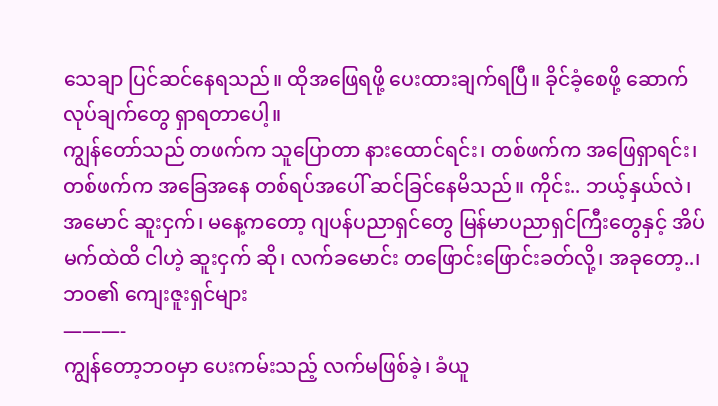သေချာ ပြင်ဆင်နေရသည်။ ထိုအဖြေရဖို့ ပေးထားချက်ရပြီ။ ခိုင်ခံ့စေဖို့ ဆောက်လုပ်ချက်တွေ ရှာရတာပေါ့။
ကျွန်တော်သည် တဖက်က သူပြောတာ နားထောင်ရင်း၊ တစ်ဖက်က အဖြေရှာရင်း၊ တစ်ဖက်က အခြေအနေ တစ်ရပ်အပေါ် ဆင်ခြင်နေမိသည်။ ကိုင်း.. ဘယ့်နှယ်လဲ၊ အမောင် ဆူးငှက်၊ မနေ့ကတော့ ဂျပန်ပညာရှင်တွေ မြန်မာပညာရှင်ကြီးတွေနှင့် အိပ်မက်ထဲထိ ငါဟဲ့ ဆူးငှက် ဆို၊ လက်ခမောင်း တဖြောင်းဖြောင်းခတ်လို့၊ အခုတော့..၊
ဘဝ၏ ကျေးဇူးရှင်များ
———-
ကျွန်တော့ဘဝမှာ ပေးကမ်းသည့် လက်မဖြစ်ခဲ့၊ ခံယူ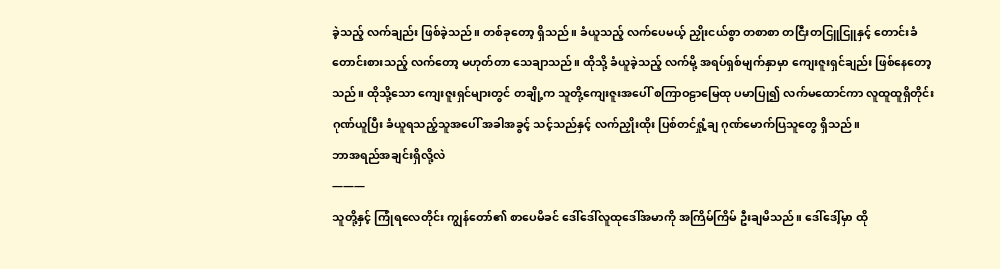ခဲ့သည့် လက်ချည်း ဖြစ်ခဲ့သည်။ တစ်ခုတော့ ရှိသည်။ ခံယူသည့် လက်ပေမယ့် ညှိုးငယ်စွာ တစာစာ တငြီးတငြူငြူနှင့် တောင်းခံတောင်းစားသည့် လက်တော့ မဟုတ်တာ သေချာသည်။ ထိုသို့ ခံယူခဲ့သည့် လက်မို့ အရပ်ရှစ်မျက်နှာမှာ ကျေးဇူးရှင်ချည်း ဖြစ်နေတော့သည်။ ထိုသို့သော ကျေးဇူးရှင်များတွင် တချို့က သူတို့ကျေးဇူးအပေါ် စကြာဝဠာမြေထု ပမာပြု၍ လက်မထောင်ကာ လူထူထူရှိတိုင်း ဂုဏ်ယူပြီး ခံယူရသည့်သူအပေါ် အခါအခွင့် သင့်သည်နှင့် လက်ညှိုးထိုး ပြစ်တင်ရှုံ့ချ ဂုဏ်မောက်ပြသူတွေ ရှိသည်။
ဘာအရည်အချင်းရှိလို့လဲ
———
သူတို့နှင့် ကြုံရလေတိုင်း ကျွန်တော်၏ စာပေမိခင် ဒေါ်ဒေါ်လူထုဒေါ်အမာကို အကြိမ်ကြိမ် ဦးချမိသည်။ ဒေါ်ဒေါ့်မှာ ထို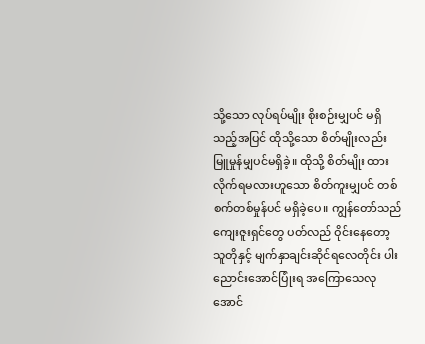သို့သော လုပ်ရပ်မျိုး စိုးစဉ်းမျှပင် မရှိသည့်အပြင် ထိုသို့သော စိတ်မျိုးလည်း မြူမှုန်မျှပင်မရှိခဲ့။ ထိုသို့ စိတ်မျိုး ထားလိုက်ရမလားဟူသော စိတ်ကူးမျှပင် တစ်စက်တစ်မှုန်ပင် မရှိခဲ့ပေ။ ကျွန်တော်သည် ကျေးဇူးရှင်တွေ ပတ်လည် ဝိုင်းနေတော့ သူတိုနှင့် မျက်နှာချင်းဆိုင်ရလေတိုင်း ပါးညောင်းအောင်ပြုံးရ အကြောသေလုအောင်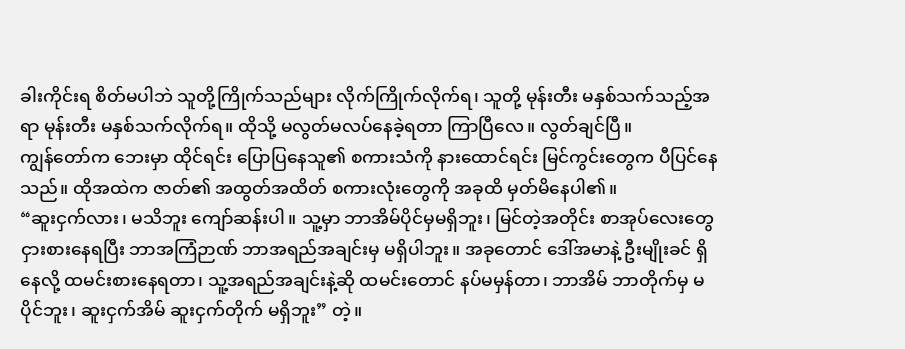ခါးကိုင်းရ စိတ်မပါဘဲ သူတို့ကြိုက်သည်များ လိုက်ကြိုက်လိုက်ရ၊ သူတို့ မုန်းတီး မနှစ်သက်သည့်အရာ မုန်းတီး မနှစ်သက်လိုက်ရ။ ထိုသို့ မလွတ်မလပ်နေခဲ့ရတာ ကြာပြီလေ။ လွတ်ချင်ပြီ။
ကျွန်တော်က ဘေးမှာ ထိုင်ရင်း ပြောပြနေသူ၏ စကားသံကို နားထောင်ရင်း မြင်ကွင်းတွေက ပီပြင်နေသည်။ ထိုအထဲက ဇာတ်၏ အထွတ်အထိတ် စကားလုံးတွေကို အခုထိ မှတ်မိနေပါ၏။
“ဆူးငှက်လား၊ မသိဘူး ကျော်ဆန်းပါ။ သူ့မှာ ဘာအိမ်ပိုင်မှမရှိဘူး၊ မြင်တဲ့အတိုင်း စာအုပ်လေးတွေ ငှားစားနေရပြီး ဘာအကြံဉာဏ် ဘာအရည်အချင်းမှ မရှိပါဘူး။ အခုတောင် ဒေါ်အမာနဲ့ ဦးမျိုးခင် ရှိနေလို့ ထမင်းစားနေရတာ၊ သူ့အရည်အချင်းနဲ့ဆို ထမင်းတောင် နပ်မမှန်တာ၊ ဘာအိမ် ဘာတိုက်မှ မပိုင်ဘူး၊ ဆူးငှက်အိမ် ဆူးငှက်တိုက် မရှိဘူး” တဲ့။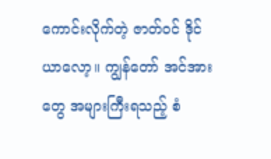ကောင်းလိုက်တဲ့ ဇာတ်ဝင် ဒိုင်ယာလော့။ ကျွန်တော် အင်အားတွေ အများကြီးရသည့် စံ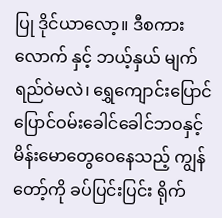ပြု ဒိုင်ယာလော့။ ဒီစကားလောက် နှင့် ဘယ့်နှယ် မျက်ရည်ဝဲမလဲ၊ ရွှေကျောင်းပြောင်ပြောင်ဝမ်းခေါင်ခေါင်ဘဝနှင့် မိန်းမောတွေဝေနေသည့် ကျွန်တော့်ကို ခပ်ပြင်းပြင်း ရိုက်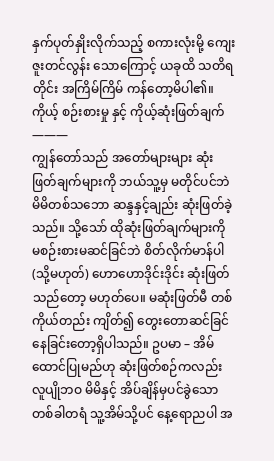နှက်ပုတ်နှိုးလိုက်သည့် စကားလုံးမို့ ကျေးဇူးတင်လွန်း သောကြောင့် ယခုထိ သတိရတိုင်း အကြိမ်ကြိမ် ကန်တော့မိပါ၏။
ကိုယ့် စဉ်းစားမှု နှင့် ကိုယ့်ဆုံးဖြတ်ချက်
———
ကျွန်တော်သည် အတော်များများ ဆုံးဖြတ်ချက်များကို ဘယ်သူ့မှ မတိုင်ပင်ဘဲ မိမိတစ်သဘော ဆန္ဒနှင့်ချည်း ဆုံးဖြတ်ခဲ့သည်။ သို့သော် ထိုဆုံးဖြတ်ချက်များကို မစဉ်းစားမဆင်ခြင်ဘဲ စိတ်လိုက်မာန်ပါ (သို့မဟုတ်) ဟောဟောဒိုင်းဒိုင်း ဆုံးဖြတ်သည်တော့ မဟုတ်ပေ။ မဆုံးဖြတ်မီ တစ်ကိုယ်တည်း ကျိတ်၍ တွေးတောဆင်ခြင်နေခြင်းတော့ရှိပါသည်။ ဥပမာ – အိမ်ထောင်ပြုမည်ဟု ဆုံးဖြတ်စဉ်ကလည်း လူပျိုဘဝ မိမိနှင့် အိပ်ချိန်မှပင်ခွဲသော တစ်ခါတရံ သူ့အိမ်သို့ပင် နေ့ရောညပါ အ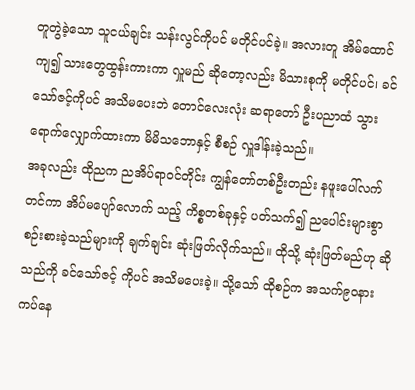တူတွဲခဲ့သော သူငယ်ချင်း သန်းလွင်ကိုပင် မတိုင်ပင်ခဲ့။ အလားတူ အိမ်ထောင်ကျ၍ သားတွေထွန်းကားကာ လှူမည် ဆိုတော့လည်း မိသားစုကို မတိုင်ပင်၊ ခင်သော်ဇင့်ကိုပင် အသိမပေးဘဲ တောင်လေးလုံး ဆရာတော် ဦးပညာထံ သွားရောက်လျှောက်ထားကာ မိမိသဘောနှင့် စီစဉ် လှူဒါန်းခဲ့သည်။
အခုလည်း ထိုညက ညအိပ်ရာဝင်တိုင်း ကျွန်တော်တစ်ဦးတည်း နဖူးပေါ်လက်တင်ကာ အိပ်မပျော်လောက် သည့် ကိစ္စတစ်ခုနှင့် ပတ်သက်၍ ညပေါင်းများစွာ စဉ်းစားခဲ့သည်များကို ချက်ချင်း ဆုံးဖြတ်လိုက်သည်။ ထိုသို့ ဆုံးဖြတ်မည်ဟု ဆိုသည်ကို ခင်သော်ဇင့် ကိုပင် အသိမပေးခဲ့။ သို့သော် ထိုစဉ်က အသက်၉၀နား ကပ်နေ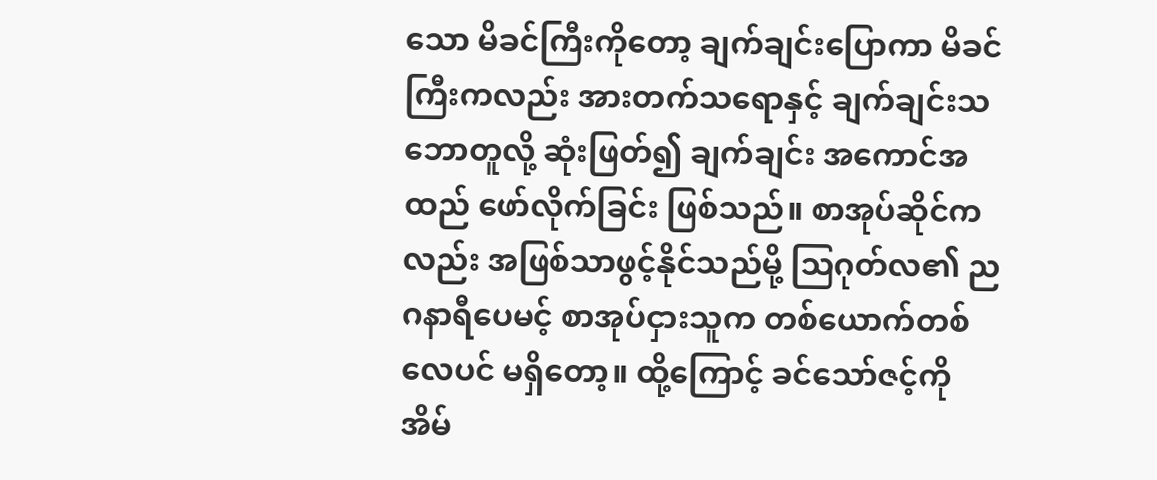သော မိခင်ကြီးကိုတော့ ချက်ချင်းပြောကာ မိခင်ကြီးကလည်း အားတက်သရောနှင့် ချက်ချင်းသဘောတူလို့ ဆုံးဖြတ်၍ ချက်ချင်း အကောင်အထည် ဖော်လိုက်ခြင်း ဖြစ်သည်။ စာအုပ်ဆိုင်ကလည်း အဖြစ်သာဖွင့်နိုင်သည်မို့ သြဂုတ်လ၏ ည ဂနာရီပေမင့် စာအုပ်ငှားသူက တစ်ယောက်တစ်လေပင် မရှိတော့။ ထို့ကြောင့် ခင်သော်ဇင့်ကို အိမ်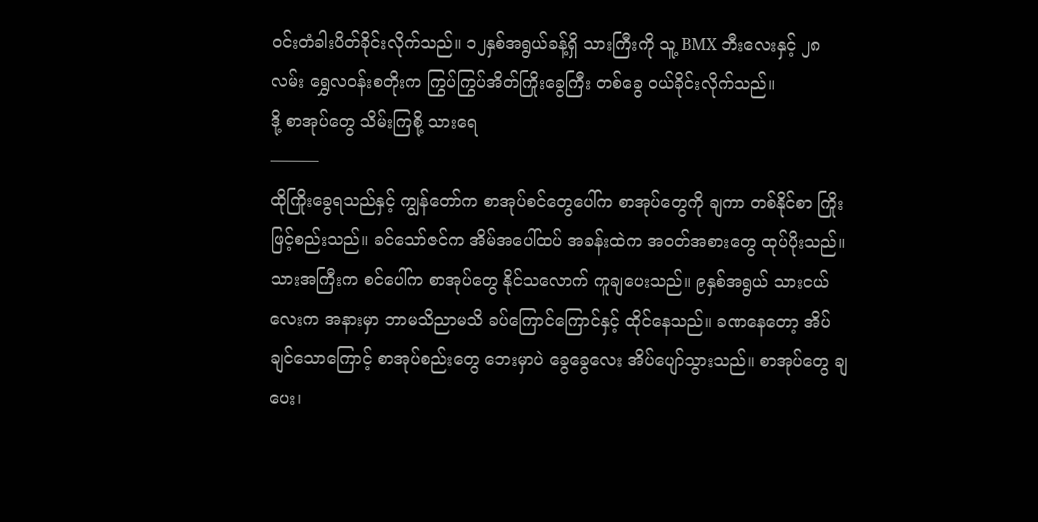ဝင်းတံခါးပိတ်ခိုင်းလိုက်သည်။ ၁၂နှစ်အရွယ်ခန့်ရှိ သားကြီးကို သူ့ BMX ဘီးလေးနှင့် ၂၈လမ်း ရွှေလဝန်းစတိုးက ကြွပ်ကြွပ်အိတ်ကြိုးခွေကြီး တစ်ခွေ ဝယ်ခိုင်းလိုက်သည်။
ဒို့ စာအုပ်တွေ သိမ်းကြစို့ သားရေ
———
ထိုကြိုးခွေရသည်နှင့် ကျွန်တော်က စာအုပ်စင်တွေပေါ်က စာအုပ်တွေကို ချကာ တစ်နိုင်စာ ကြိုးဖြင့်စည်းသည်။ ခင်သော်ဇင်က အိမ်အပေါ်ထပ် အခန်းထဲက အဝတ်အစားတွေ ထုပ်ပိုးသည်။ သားအကြီးက စင်ပေါ်က စာအုပ်တွေ နိုင်သလောက် ကူချပေးသည်။ ၉နှစ်အရွယ် သားငယ်လေးက အနားမှာ ဘာမသိညာမသိ ခပ်ကြောင်ကြောင်နှင့် ထိုင်နေသည်။ ခဏနေတော့ အိပ်ချင်သောကြောင့် စာအုပ်စည်းတွေ ဘေးမှာပဲ ခွေခွေလေး အိပ်ပျော်သွားသည်။ စာအုပ်တွေ ချပေး၊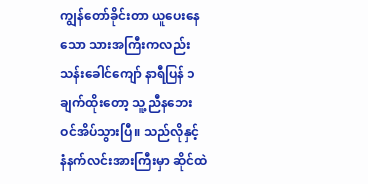ကျွန်တော်ခိုင်းတာ ယူပေးနေသော သားအကြီးကလည်း သန်းခေါင်ကျော် နာရီပြန် ၁ချက်ထိုးတော့ သူ့ညီနဘေး ဝင်အိပ်သွားပြီ။ သည်လိုနှင့် နံနက်လင်းအားကြီးမှာ ဆိုင်ထဲ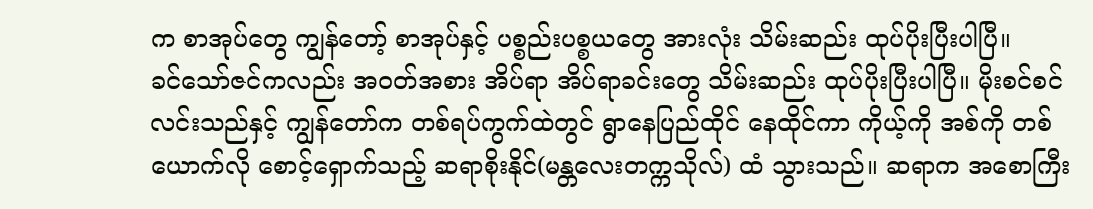က စာအုပ်တွေ ကျွန်တော့် စာအုပ်နှင့် ပစ္စည်းပစ္စယတွေ အားလုံး သိမ်းဆည်း ထုပ်ပိုးပြီးပါပြီ။
ခင်သော်ဇင်ကလည်း အဝတ်အစား အိပ်ရာ အိပ်ရာခင်းတွေ သိမ်းဆည်း ထုပ်ပိုးပြီးပါပြီ။ မိုးစင်စင်လင်းသည်နှင့် ကျွန်တော်က တစ်ရပ်ကွက်ထဲတွင် ရွာနေပြည်ထိုင် နေထိုင်ကာ ကိုယ့်ကို အစ်ကို တစ်ယောက်လို စောင့်ရှောက်သည့် ဆရာစိုးနိုင်(မန္တလေးတက္ကသိုလ်) ထံ သွားသည်။ ဆရာက အစောကြီး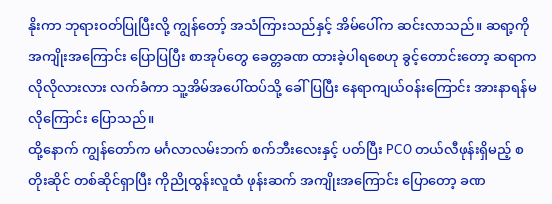နိုးကာ ဘုရားဝတ်ပြုပြီးလို့ ကျွန်တော့် အသံကြားသည်နှင့် အိမ်ပေါ်က ဆင်းလာသည်။ ဆရာ့ကို အကျိုးအကြောင်း ပြောပြပြီး စာအုပ်တွေ ခေတ္တခဏ ထားခဲ့ပါရစေဟု ခွင့်တောင်းတော့ ဆရာက လိုလိုလားလား လက်ခံကာ သူ့အိမ်အပေါ်ထပ်သို့ ခေါ်ပြပြီး နေရာကျယ်ဝန်းကြောင်း အားနာရန်မလိုကြောင်း ပြောသည်။
ထို့နောက် ကျွန်တော်က မင်္ဂလာလမ်းဘက် စက်ဘီးလေးနှင့် ပတ်ပြီး PCO တယ်လီဖုန်းရှိမည့် စတိုးဆိုင် တစ်ဆိုင်ရှာပြီး ကိုညိုထွန်းလူထံ ဖုန်းဆက် အကျိုးအကြောင်း ပြောတော့ ခဏ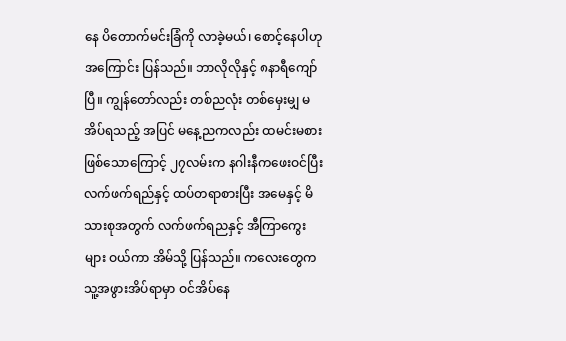နေ ပိတောက်မင်းခြံကို လာခဲ့မယ်၊ စောင့်နေပါဟု အကြောင်း ပြန်သည်။ ဘာလိုလိုနှင့် ၈နာရီကျော်ပြီ။ ကျွန်တော်လည်း တစ်ညလုံး တစ်မှေးမျှ မအိပ်ရသည့် အပြင် မနေ့ညကလည်း ထမင်းမစားဖြစ်သောကြောင့် ၂၇လမ်းက နဂါးနီကဖေးဝင်ပြီး လက်ဖက်ရည်နှင့် ထပ်တရာစားပြီး အမေနှင့် မိသားစုအတွက် လက်ဖက်ရညနှင့် အီကြာကွေးများ ဝယ်ကာ အိမ်သို့ ပြန်သည်။ ကလေးတွေက သူ့အဖွားအိပ်ရာမှာ ဝင်အိပ်နေ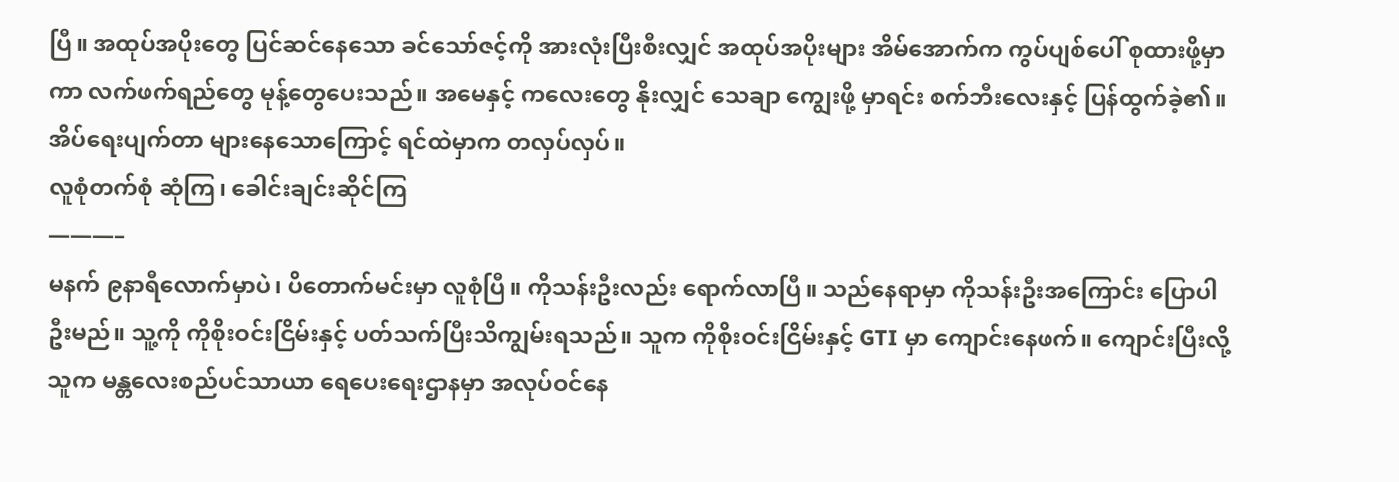ပြီ။ အထုပ်အပိုးတွေ ပြင်ဆင်နေသော ခင်သော်ဇင့်ကို အားလုံးပြီးစီးလျှင် အထုပ်အပိုးများ အိမ်အောက်က ကွပ်ပျစ်ပေါ် စုထားဖို့မှာကာ လက်ဖက်ရည်တွေ မုန့်တွေပေးသည်။ အမေနှင့် ကလေးတွေ နိုးလျှင် သေချာ ကျွေးဖို့ မှာရင်း စက်ဘီးလေးနှင့် ပြန်ထွက်ခဲ့၏။ အိပ်ရေးပျက်တာ များနေသောကြောင့် ရင်ထဲမှာက တလှပ်လှပ်။
လူစုံတက်စုံ ဆုံကြ၊ ခေါင်းချင်းဆိုင်ကြ
———–
မနက် ၉နာရီလောက်မှာပဲ၊ ပိတောက်မင်းမှာ လူစုံပြီ။ ကိုသန်းဦးလည်း ရောက်လာပြီ။ သည်နေရာမှာ ကိုသန်းဦးအကြောင်း ပြောပါဦးမည်။ သူ့ကို ကိုစိုးဝင်းငြိမ်းနှင့် ပတ်သက်ပြီးသိကျွမ်းရသည်။ သူက ကိုစိုးဝင်းငြိမ်းနှင့် GTI မှာ ကျောင်းနေဖက်။ ကျောင်းပြီးလို့ သူက မန္တလေးစည်ပင်သာယာ ရေပေးရေးဌာနမှာ အလုပ်ဝင်နေ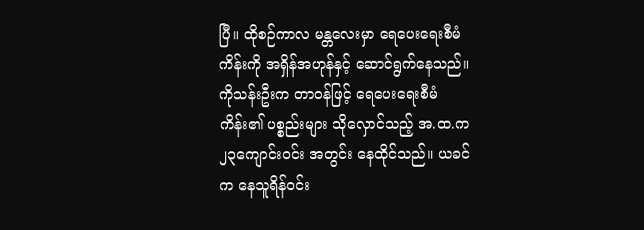ပြီ။ ထိုစဉ်ကာလ မန္တလေးမှာ ရေပေးရေးစီမံကိန်းကို အရှိန်အဟုန်နှင့် ဆောင်ရွက်နေသည်။ ကိုသန်းဦးက တာဝန်ဖြင့် ရေပေးရေးစီမံကိန်း၏ ပစ္စည်းများ သိုလှောင်သည့် အ.ထ.က ၂၃ကျောင်းဝင်း အတွင်း နေထိုင်သည်။ ယခင်က နေသူရိန်ဝင်း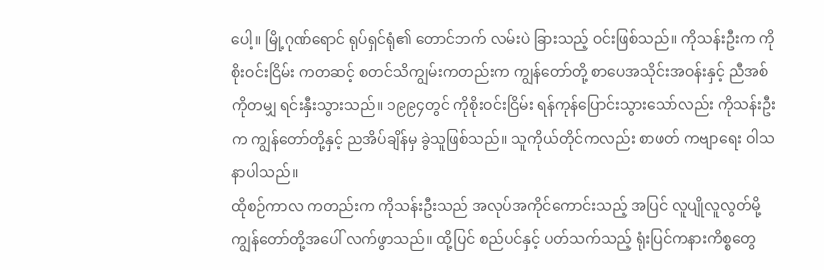ပေါ့။ မြို့ဂုဏ်ရောင် ရုပ်ရှင်ရုံ၏ တောင်ဘက် လမ်းပဲ ခြားသည့် ဝင်းဖြစ်သည်။ ကိုသန်းဦးက ကိုစိုးဝင်းငြိမ်း ကတဆင့် စတင်သိကျွမ်းကတည်းက ကျွန်တော်တို့ စာပေအသိုင်းအဝန်းနှင့် ညီအစ်ကိုတမျှ ရင်းနှီးသွားသည်။ ၁၉၉၄တွင် ကိုစိုးဝင်းငြိမ်း ရန်ကုန်ပြောင်းသွားသော်လည်း ကိုသန်းဦးက ကျွန်တော်တို့နှင့် ညအိပ်ချိန်မှ ခွဲသူဖြစ်သည်။ သူကိုယ်တိုင်ကလည်း စာဖတ် ကဗျာရေး ဝါသနာပါသည်။
ထိုစဉ်ကာလ ကတည်းက ကိုသန်းဦးသည် အလုပ်အကိုင်ကောင်းသည့် အပြင် လူပျိုလူလွတ်မို့ ကျွန်တော်တို့အပေါ် လက်ဖွာသည်။ ထို့ပြင် စည်ပင်နှင့် ပတ်သက်သည့် ရုံးပြင်ကနားကိစ္စတွေ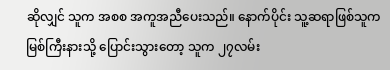ဆိုလျှင် သူက အစစ အကူအညီပေးသည်။ နောက်ပိုင်း သူ့ဆရာဖြစ်သူက မြစ်ကြီးနားသို့ ပြောင်းသွားတော့ သူက ၂၇လမ်း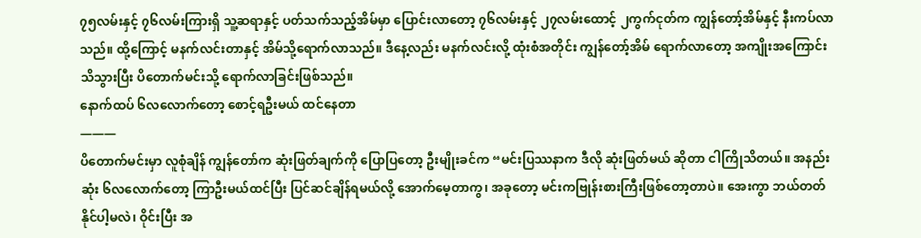၇၅လမ်းနှင့် ၇၆လမ်းကြားရှိ သူ့ဆရာနှင့် ပတ်သက်သည့်အိမ်မှာ ပြောင်းလာတော့ ၇၆လမ်းနှင့် ၂၇လမ်းထောင့် ၂ကွက်ငုတ်က ကျွန်တော့်အိမ်နှင့် နီးကပ်လာသည်။ ထို့ကြောင့် မနက်လင်းတာနှင့် အိမ်သို့ရောက်လာသည်။ ဒီနေ့လည်း မနက်လင်းလို့ ထုံးစံအတိုင်း ကျွန်တော့်အိမ် ရောက်လာတော့ အကျိုးအကြောင်းသိသွားပြီး ပိတောက်မင်းသို့ ရောက်လာခြင်းဖြစ်သည်။
နောက်ထပ် ၆လလောက်တော့ စောင့်ရဦးမယ် ထင်နေတာ
———
ပိတောက်မင်းမှာ လူစုံချိန် ကျွန်တော်က ဆုံးဖြတ်ချက်ကို ပြောပြတော့ ဦးမျိုးခင်က “မင်းပြဿနာက ဒီလို ဆုံးဖြတ်မယ် ဆိုတာ ငါကြိုသိတယ်။ အနည်းဆုံး ၆လလောက်တော့ ကြာဦးမယ်ထင်ပြီး ပြင်ဆင်ချိန်ရမယ်လို့ အောက်မေ့တာကွ၊ အခုတော့ မင်းကဗြုန်းစားကြီးဖြစ်တော့တာပဲ။ အေးကွာ ဘယ်တတ်နိုင်ပါ့မလဲ၊ ဝိုင်းပြီး အ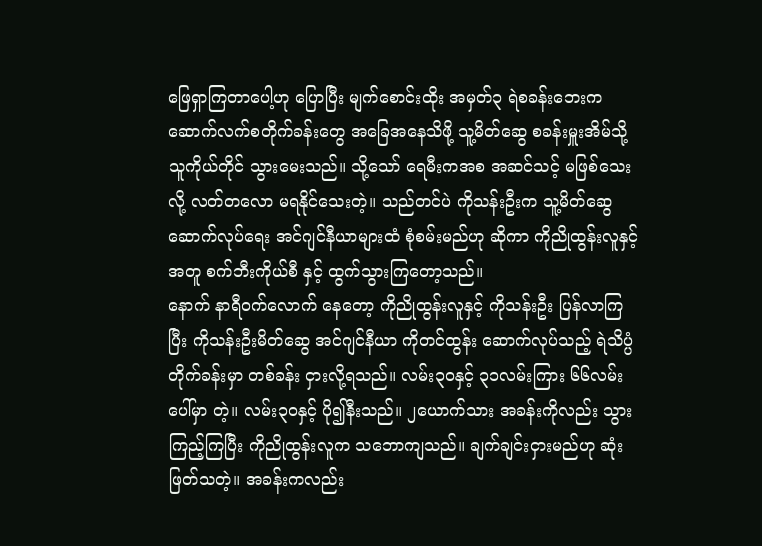ဖြေရှာကြတာပေါ့ဟု ပြောပြီး မျက်စောင်းထိုး အမှတ်၃ ရဲစခန်းဘေးက ဆောက်လက်စတိုက်ခန်းတွေ အခြေအနေသိဖို့ သူ့မိတ်ဆွေ စခန်းမှူးအိမ်သို့ သူကိုယ်တိုင် သွားမေးသည်။ သို့သော် ရေမီးကအစ အဆင်သင့် မဖြစ်သေးလို့ လတ်တလော မရနိုင်သေးတဲ့။ သည်တင်ပဲ ကိုသန်းဦးက သူ့မိတ်ဆွေ ဆောက်လုပ်ရေး အင်ဂျင်နီယာများထံ စုံစမ်းမည်ဟု ဆိုကာ ကိုညိုထွန်းလူနှင့် အတူ စက်ဘီးကိုယ်စီ နှင့် ထွက်သွားကြတော့သည်။
နောက် နာရီဝက်လောက် နေတော့ ကိုညိုထွန်းလူနှင့် ကိုသန်းဦး ပြန်လာကြပြီး ကိုသန်းဦးမိတ်ဆွေ အင်ဂျင်နီယာ ကိုတင်ထွန်း ဆောက်လုပ်သည့် ရဲသိပ္ပံ တိုက်ခန်းမှာ တစ်ခန်း ငှားလို့ရသည်။ လမ်း၃၀နှင့် ၃၁လမ်းကြား ၆၆လမ်းပေါ်မှာ တဲ့။ လမ်း၃၀နှင့် ပို၍နီးသည်။ ၂ယောက်သား အခန်းကိုလည်း သွားကြည့်ကြပြီး ကိုညိုထွန်းလူက သဘောကျသည်။ ချက်ချင်းငှားမည်ဟု ဆုံးဖြတ်သတဲ့။ အခန်းကလည်း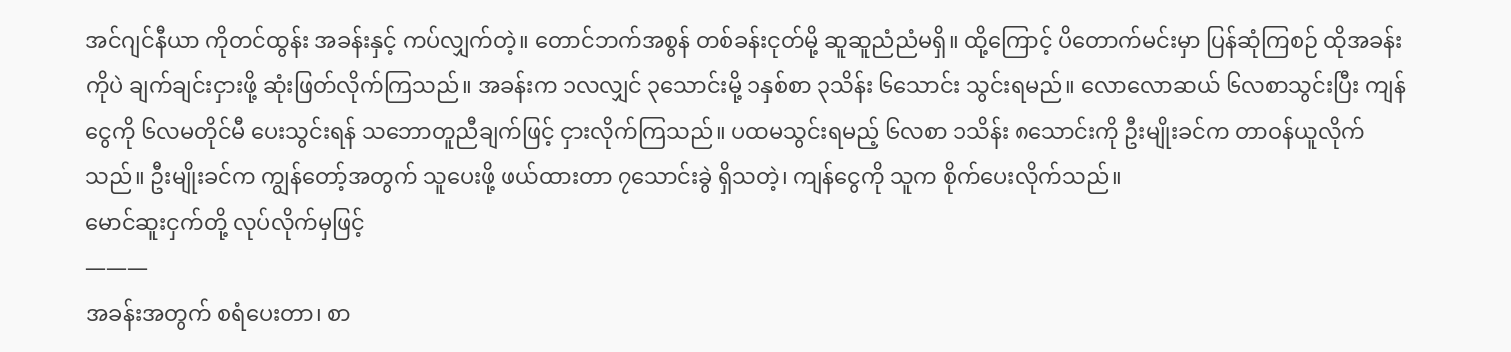အင်ဂျင်နီယာ ကိုတင်ထွန်း အခန်းနှင့် ကပ်လျှက်တဲ့။ တောင်ဘက်အစွန် တစ်ခန်းငုတ်မို့ ဆူဆူညံညံမရှိ။ ထို့ကြောင့် ပိတောက်မင်းမှာ ပြန်ဆုံကြစဉ် ထိုအခန်းကိုပဲ ချက်ချင်းငှားဖို့ ဆုံးဖြတ်လိုက်ကြသည်။ အခန်းက ၁လလျှင် ၃သောင်းမို့ ၁နှစ်စာ ၃သိန်း ၆သောင်း သွင်းရမည်။ လောလောဆယ် ၆လစာသွင်းပြီး ကျန်ငွေကို ၆လမတိုင်မီ ပေးသွင်းရန် သဘောတူညီချက်ဖြင့် ငှားလိုက်ကြသည်။ ပထမသွင်းရမည့် ၆လစာ ၁သိန်း ၈သောင်းကို ဦးမျိုးခင်က တာဝန်ယူလိုက်သည်။ ဦးမျိုးခင်က ကျွန်တော့်အတွက် သူပေးဖို့ ဖယ်ထားတာ ၇သောင်းခွဲ ရှိသတဲ့၊ ကျန်ငွေကို သူက စိုက်ပေးလိုက်သည်။
မောင်ဆူးငှက်တို့ လုပ်လိုက်မှဖြင့်
———
အခန်းအတွက် စရံပေးတာ၊ စာ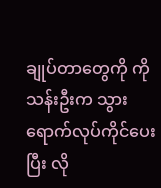ချုပ်တာတွေကို ကိုသန်းဦးက သွားရောက်လုပ်ကိုင်ပေးပြီး လို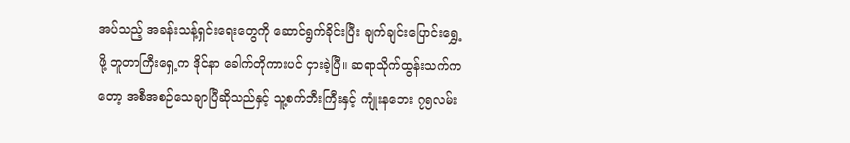အပ်သည့် အခန်းသန့်ရှင်းရေးတွေကို ဆောင်ရွက်ခိုင်းပြီး ချက်ချင်းပြောင်းရွှေ့ဖို့ ဘူတာကြီးရှေ့က ဒိုင်နာ ခေါက်တိုကားပင် ငှားခဲ့ပြီ။ ဆရာသိုက်ထွန်းသက်ကတော့ အစီအစဉ်သေချာပြီဆိုသည်နှင့် သူ့စက်ဘီးကြီးနှင့် ကျုံးနဘေး ၇၅လမ်း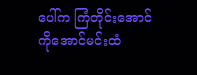ပေါ်က ကြံတိုင်းအောင် ကိုအောင်မင်းထံ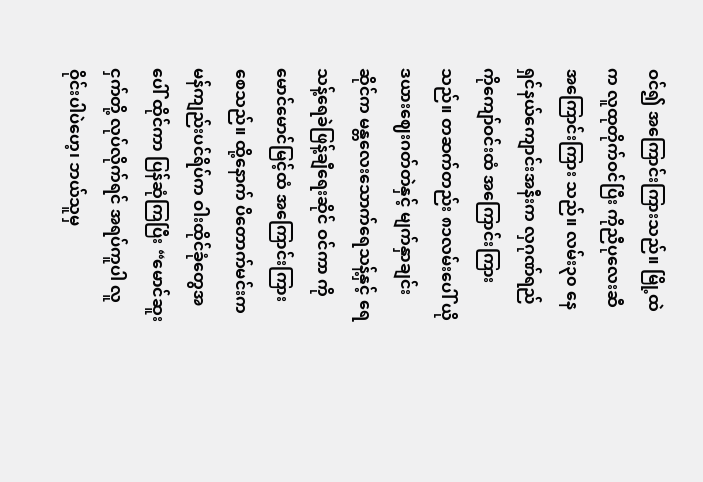ဝင်၍ အကြောင်းကြားသည်။ မြို့ထဲက လူထုတိုက်ဝင်ပြီး ကိုညီပုလေးဆီ အကြောင်းကြား သည်။ လမ်း၃၀ နေရှင်နယ်ကျောင်းအနီးက လှဂုဏ်ရည် ကိုကျော်ဝင်းထံ အကြောင်းကြားသည်။ တဆက်တည်း ၈၁လမ်းပေါ် ယိုဒယားဈေးဂတ်တဲနှင့် မျက်နှာချင်းဆိုင်က မန္တလေးသောက်ရေသန့်နှင့် ရေသန့်ရေခဲဖြန့်ချီရေးဆိုင် ဝင်ကာ ကိုမောင်မောင်မြင့်ထံ အကြောင်းကြားစေသည်။ ထို့နောက် ပိတောက်မင်းက မန်ကျည်းပင်ရိပ်က ဝါးထိုင်ခုံတွေအပေါ် ထိုင်ကာ ပြန်ဆုံကြပြီး “မောင်ဆူးငှက်တို့ လုပ်လိုက်ရင် အရပ်ကူပါ လူဝိုင်းပါပဲဟေ့၊ ဘယ်သူမှ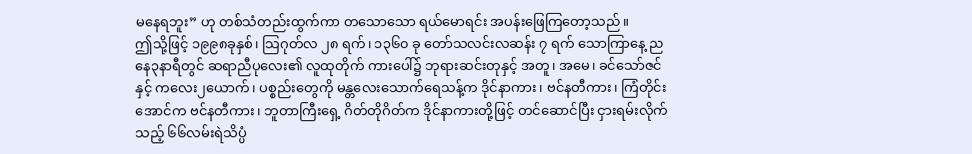မနေရဘူး” ဟု တစ်သံတည်းထွက်ကာ တသောသော ရယ်မောရင်း အပန်းဖြေကြတော့သည်။
ဤသို့ဖြင့် ၁၉၉၈ခုနှစ်၊ သြဂုတ်လ ၂၈ ရက်၊ ၁၃၆၀ ခု တော်သလင်းလဆန်း ၇ ရက် သောကြာနေ့ ညနေ၃နာရီတွင် ဆရာညီပုလေး၏ လူထုတိုက် ကားပေါ်၌ ဘုရားဆင်းတုနှင့် အတူ၊ အမေ၊ ခင်သော်ဇင်နှင့် ကလေး၂ယောက်၊ ပစ္စည်းတွေကို မန္တလေးသောက်ရေသန့်က ဒိုင်နာကား၊ ဗင်နတီကား၊ ကြံတိုင်းအောင်က ဗင်နတီကား၊ ဘူတာကြီးရှေ့ ဂိတ်တိုဂိတ်က ဒိုင်နာကားတို့ဖြင့် တင်ဆောင်ပြီး ငှားရမ်းလိုက်သည့် ၆၆လမ်းရဲသိပ္ပံ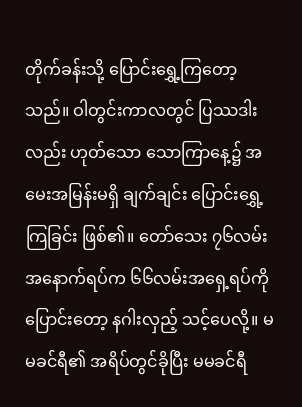တိုက်ခန်းသို့ ပြောင်းရွှေ့ကြတော့သည်။ ဝါတွင်းကာလတွင် ပြဿဒါးလည်း ဟုတ်သော သောကြာနေ့၌ အမေးအမြန်းမရှိ ချက်ချင်း ပြောင်းရွှေ့ကြခြင်း ဖြစ်၏။ တော်သေး ၇၆လမ်း အနောက်ရပ်က ၆၆လမ်းအရှေ့ရပ်ကို ပြောင်းတော့ နဂါးလှည့် သင့်ပေလို့။ မမခင်ရီ၏ အရိပ်တွင်ခိုပြီး မမခင်ရီ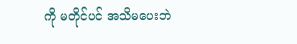ကို မတိုင်ပင် အသိမပေးဘဲ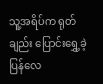သူ့အရိပ်က ရုတ်ချည်း ပြောင်းရွှေ့ခဲ့ပြန်လေ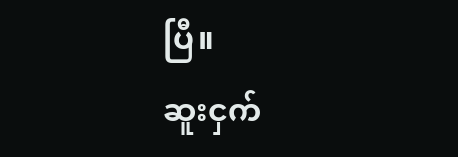ပြီ။
ဆူးငှက်